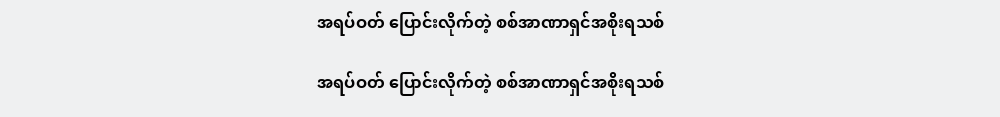အရပ်ဝတ် ပြောင်းလိုက်တဲ့ စစ်အာဏာရှင်အစိုးရသစ်

အရပ်ဝတ် ပြောင်းလိုက်တဲ့ စစ်အာဏာရှင်အစိုးရသစ်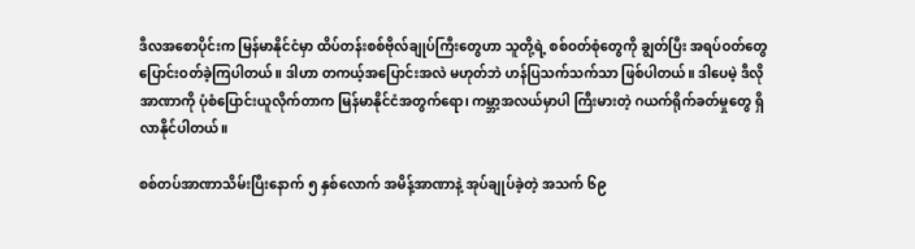ဒီလအစောပိုင်းက မြန်မာနိုင်ငံမှာ ထိပ်တန်းစစ်ဗိုလ်ချုပ်ကြီးတွေဟာ သူတို့ရဲ့ စစ်ဝတ်စုံတွေကို ချွတ်ပြီး အရပ်ဝတ်တွေ ပြောင်းဝတ်ခဲ့ကြပါတယ်။ ဒါဟာ တကယ့်အပြောင်းအလဲ မဟုတ်ဘဲ ဟန်ပြသက်သက်သာ ဖြစ်ပါတယ်။ ဒါပေမဲ့ ဒီလို အာဏာကို ပုံစံပြောင်းယူလိုက်တာက မြန်မာနိုင်ငံအတွက်ရော၊ ကမ္ဘာ့အလယ်မှာပါ ကြီးမားတဲ့ ဂယက်ရိုက်ခတ်မှုတွေ ရှိလာနိုင်ပါတယ်။

စစ်တပ်အာဏာသိမ်းပြီးနောက် ၅ နှစ်လောက် အမိန့်အာဏာနဲ့ အုပ်ချုပ်ခဲ့တဲ့ အသက် ၆၉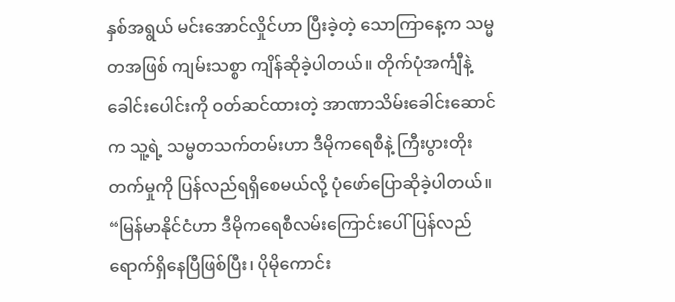နှစ်အရွယ် မင်းအောင်လှိုင်ဟာ ပြီးခဲ့တဲ့ သောကြာနေ့က သမ္မတအဖြစ် ကျမ်းသစ္စာ ကျိန်ဆိုခဲ့ပါတယ်။ တိုက်ပုံအင်္ကျီနဲ့ ခေါင်းပေါင်းကို ဝတ်ဆင်ထားတဲ့ အာဏာသိမ်းခေါင်းဆောင်က သူ့ရဲ့ သမ္မတသက်တမ်းဟာ ဒီမိုကရေစီနဲ့ ကြီးပွားတိုးတက်မှုကို ပြန်လည်ရရှိစေမယ်လို့ ပုံဖော်ပြောဆိုခဲ့ပါတယ်။ “မြန်မာနိုင်ငံဟာ ဒီမိုကရေစီလမ်းကြောင်းပေါ် ပြန်လည်ရောက်ရှိနေပြီဖြစ်ပြီး၊ ပိုမိုကောင်း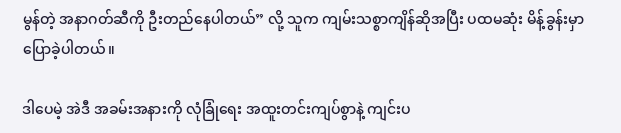မွန်တဲ့ အနာဂတ်ဆီကို ဦးတည်နေပါတယ်” လို့ သူက ကျမ်းသစ္စာကျိန်ဆိုအပြီး ပထမဆုံး မိန့်ခွန်းမှာ ပြောခဲ့ပါတယ်။

ဒါပေမဲ့ အဲဒီ အခမ်းအနားကို လုံခြုံရေး အထူးတင်းကျပ်စွာနဲ့ ကျင်းပ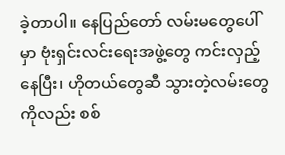ခဲ့တာပါ။ နေပြည်တော် လမ်းမတွေပေါ်မှာ ဗုံးရှင်းလင်းရေးအဖွဲ့တွေ ကင်းလှည့်နေပြီး၊ ဟိုတယ်တွေဆီ သွားတဲ့လမ်းတွေကိုလည်း စစ်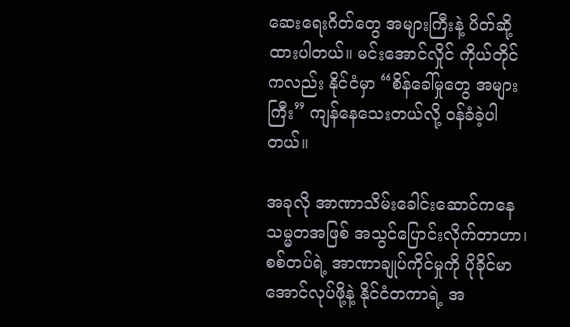ဆေးရေးဂိတ်တွေ အများကြီးနဲ့ ပိတ်ဆို့ထားပါတယ်။ မင်းအောင်လှိုင် ကိုယ်တိုင်ကလည်း နိုင်ငံမှာ “စိန်ခေါ်မှုတွေ အများကြီး” ကျန်နေသေးတယ်လို့ ဝန်ခံခဲ့ပါတယ်။

အခုလို အာဏာသိမ်းခေါင်းဆောင်ကနေ သမ္မတအဖြစ် အသွင်ပြောင်းလိုက်တာဟာ၊ စစ်တပ်ရဲ့ အာဏာချုပ်ကိုင်မှုကို ပိုခိုင်မာအောင်လုပ်ဖို့နဲ့ နိုင်ငံတကာရဲ့ အ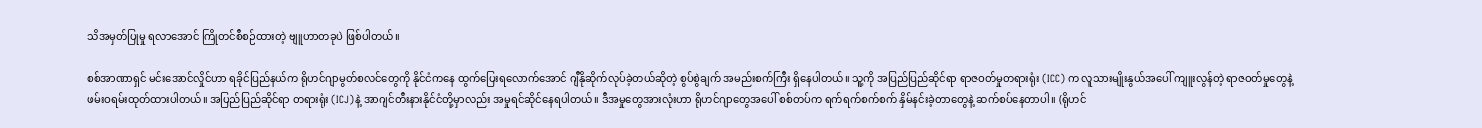သိအမှတ်ပြုမှု ရလာအောင် ကြိုတင်စီစဉ်ထားတဲ့ ဗျူဟာတခုပဲ ဖြစ်ပါတယ်။

စစ်အာဏာရှင် မင်းအောင်လှိုင်ဟာ ရခိုင်ပြည်နယ်က ရိုဟင်ဂျာမွတ်စလင်တွေကို နိုင်ငံကနေ ထွက်ပြေးရလောက်အောင် ဂျီနိုဆိုက်လုပ်ခဲ့တယ်ဆိုတဲ့ စွပ်စွဲချက် အမည်းစက်ကြီး ရှိနေပါတယ်။ သူ့ကို အပြည်ပြည်ဆိုင်ရာ ရာဇဝတ်မှုတရားရုံး (ICC) က လူသားမျိုးနွယ်အပေါ် ကျူးလွန်တဲ့ ရာဇဝတ်မှုတွေနဲ့ ဖမ်းဝရမ်းထုတ်ထားပါတယ်။ အပြည်ပြည်ဆိုင်ရာ တရားရုံး (ICJ)နဲ့ အာဂျင်တီးနားနိုင်ငံတို့မှာလည်း အမှုရင်ဆိုင်နေရပါတယ်။ ဒီအမှုတွေအားလုံးဟာ ရိုဟင်ဂျာတွေအပေါ် စစ်တပ်က ရက်ရက်စက်စက် နှိမ်နင်းခဲ့တာတွေနဲ့ ဆက်စပ်နေတာပါ။ (ရိုဟင်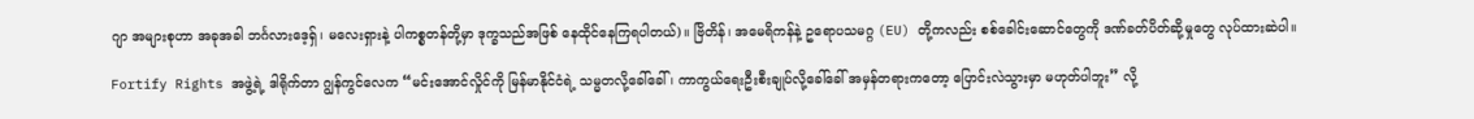ဂျာ အများစုဟာ အခုအခါ ဘင်္ဂလားဒေ့ရှ်၊ မလေးရှားနဲ့ ပါကစ္စတန်တို့မှာ ဒုက္ခသည်အဖြစ် နေထိုင်နေကြရပါတယ်)။ ဗြိတိန်၊ အမေရိကန်နဲ့ ဥရောပသမဂ္ဂ (EU) တို့ကလည်း စစ်ခေါင်းဆောင်တွေကို ဒဏ်ခတ်ပိတ်ဆို့မှုတွေ လုပ်ထားဆဲပါ။

Fortify Rights အဖွဲ့ရဲ့ ဒါရိုက်တာ ဂျွန်ကွင်လေက “မင်းအောင်လှိုင်ကို မြန်မာနိုင်ငံရဲ့ သမ္မတလို့ခေါ်ခေါ်၊ ကာကွယ်ရေးဦးစီးချုပ်လို့ခေါ်ခေါ် အမှန်တရားကတော့ ပြောင်းလဲသွားမှာ မဟုတ်ပါဘူး” လို့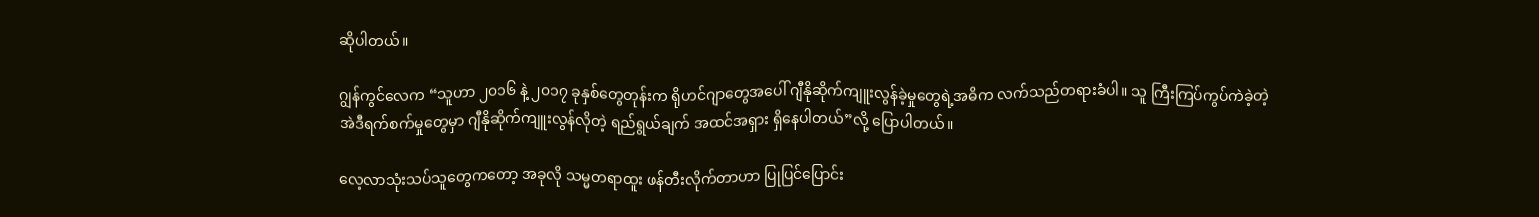ဆိုပါတယ်။

ဂျွန်ကွင်လေက “သူဟာ ၂၀၁၆ နဲ့ ၂၀၁၇ ခုနှစ်တွေတုန်းက ရိုဟင်ဂျာတွေအပေါ် ဂျီနိုဆိုက်ကျူးလွန်ခဲ့မှုတွေရဲ့အဓိက လက်သည်တရားခံပါ။ သူ ကြီးကြပ်ကွပ်ကဲခဲ့တဲ့ အဲဒီရက်စက်မှုတွေမှာ ဂျီနိုဆိုက်ကျူးလွန်လိုတဲ့ ရည်ရွယ်ချက် အထင်အရှား ရှိနေပါတယ်”လို့ ပြောပါတယ်။

လေ့လာသုံးသပ်သူတွေကတော့ အခုလို သမ္မတရာထူး ဖန်တီးလိုက်တာဟာ ပြုပြင်ပြောင်း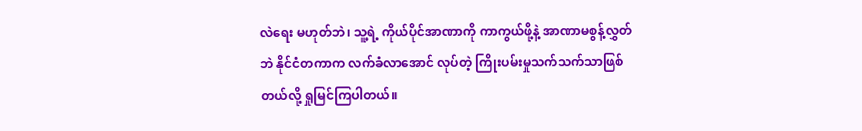လဲရေး မဟုတ်ဘဲ၊ သူ့ရဲ့ ကိုယ်ပိုင်အာဏာကို ကာကွယ်ဖို့နဲ့ အာဏာမစွန့်လွှတ်ဘဲ နိုင်ငံတကာက လက်ခံလာအောင် လုပ်တဲ့ ကြိုးပမ်းမှုသက်သက်သာဖြစ်တယ်လို့ ရှုမြင်ကြပါတယ်။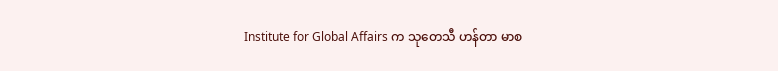Institute for Global Affairs က သုတေသီ ဟန်တာ မာစ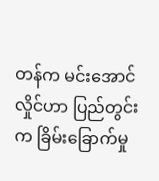တန်က မင်းအောင်လှိုင်ဟာ ပြည်တွင်းက ခြိမ်းခြောက်မှု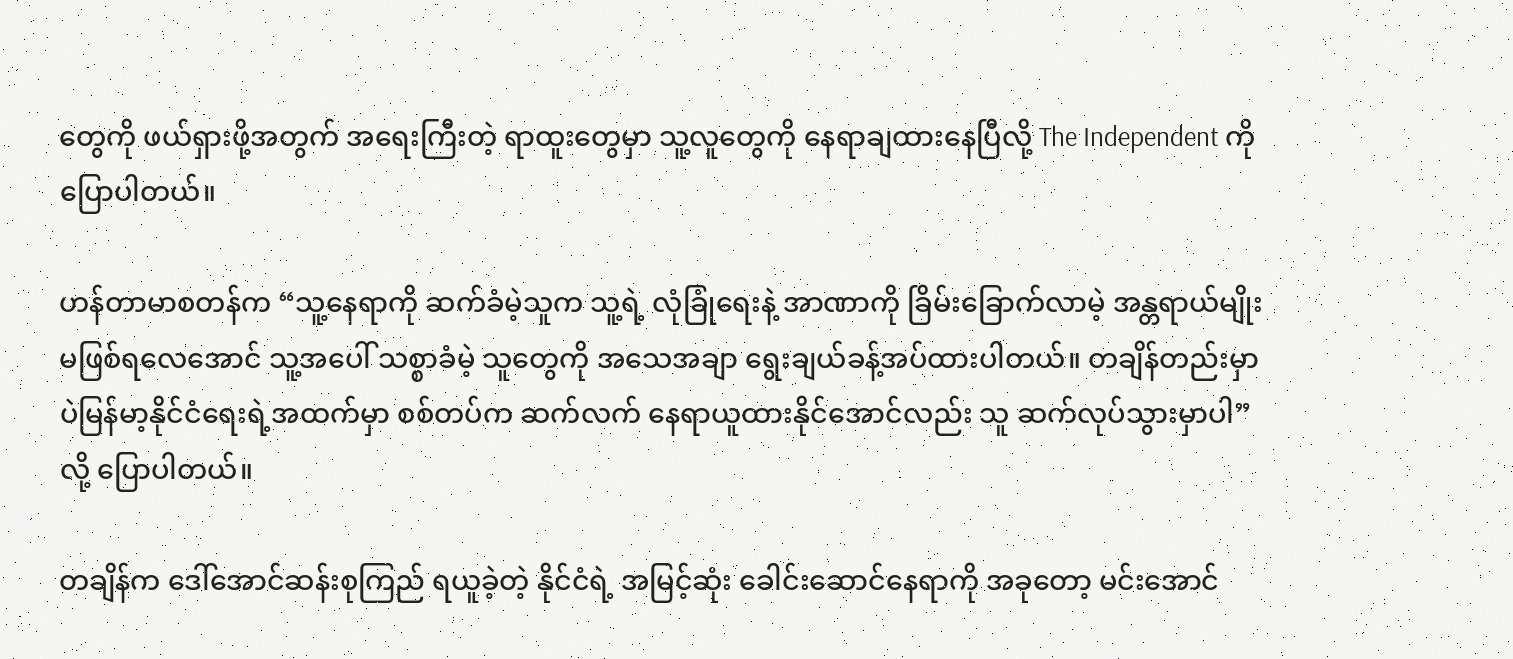တွေကို ဖယ်ရှားဖို့အတွက် အရေးကြီးတဲ့ ရာထူးတွေမှာ သူ့လူတွေကို နေရာချထားနေပြီလို့ The Independent ကို ပြောပါတယ်။

ဟန်တာမာစတန်က “သူ့နေရာကို ဆက်ခံမဲ့သူက သူ့ရဲ့ လုံခြုံရေးနဲ့ အာဏာကို ခြိမ်းခြောက်လာမဲ့ အန္တရာယ်မျိုး မဖြစ်ရလေအောင် သူ့အပေါ် သစ္စာခံမဲ့ သူတွေကို အသေအချာ ရွေးချယ်ခန့်အပ်ထားပါတယ်။ တချိန်တည်းမှာပဲမြန်မာ့နိုင်ငံရေးရဲ့အထက်မှာ စစ်တပ်က ဆက်လက် နေရာယူထားနိုင်အောင်လည်း သူ ဆက်လုပ်သွားမှာပါ” လို့ ပြောပါတယ်။

တချိန်က ဒေါ်အောင်ဆန်းစုကြည် ရယူခဲ့တဲ့ နိုင်ငံရဲ့ အမြင့်ဆုံး ခေါင်းဆောင်နေရာကို အခုတော့ မင်းအောင်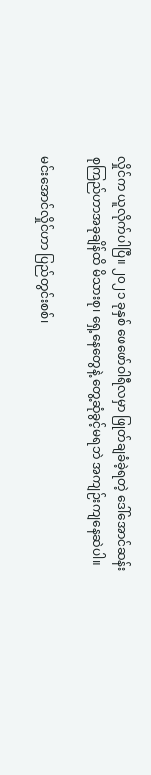လှိုင်က ယူလိုက်ပါပြီ။ ၂၀၂၁ ခုနှစ် ဖေဖော်ဝါရီလမှာ ဖြုတ်ချခံခဲ့ရတဲ့ ဒေါ်အောင်ဆန်းစုကြည်ဟာအခုချိန်ထိ မိသားစု၊ ရှေ့နေတွေနဲ့ တွေ့ဆုံခွင့်မရဘဲ အကျဉ်းကျနေဆဲပါ။

မင်းအောင်လှိုင်ဟာ ပြည်တွင်းစစ်၊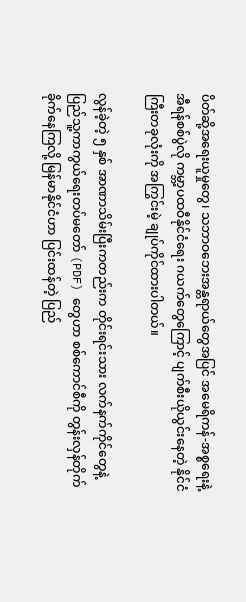ပိတ်ဆို့အရေးယူမှုတွေ၊ သဘာဝဘေးအန္တရာယ်တွေအပြင် အမေရိကန်-အစ္စရေးနဲ့ အီရန်စစ်ပွဲလို ကမ္ဘာ့ပထဝီနိုင်ငံရေး ဂယက်တွေကြောင့် ပျက်စီးယိုယွင်းနေတဲ့ နိုင်ငံကြီးတခုလုံးကို အကြွင်းမဲ့ ချုပ်ကိုင်ထားပါတယ်။

လွန်ခဲ့တဲ့ ၅ နှစ် အာဏာသိမ်းပြီးကတည်းက တိုင်းရင်းသား လက်နက်ကိုင်တွေနဲ့ ပြည်သူ့ကာကွယ်ရေးတပ်မတော် (PDF) တွေဟာ စစ်ကောင်စီကို တွန်းလှန်တိုက်ခိုက်နေကြလို့ မြန်မာနိုင်ငံဟာ ပြင်းထန်တဲ့ ပြည်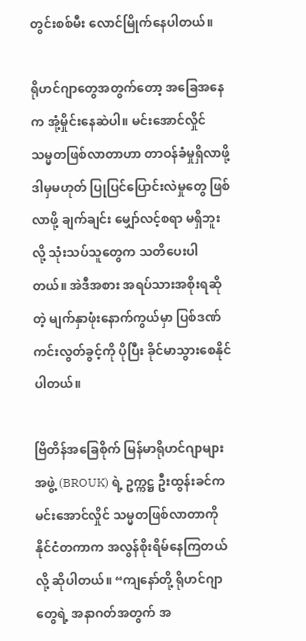တွင်းစစ်မီး လောင်မြိုက်နေပါတယ်။

ရိုဟင်ဂျာတွေအတွက်တော့ အခြေအနေက အုံ့မှိုင်းနေဆဲပါ။ မင်းအောင်လှိုင် သမ္မတဖြစ်လာတာဟာ တာဝန်ခံမှုရှိလာဖို့ ဒါမှမဟုတ် ပြုပြင်ပြောင်းလဲမှုတွေ ဖြစ်လာဖို့ ချက်ချင်း မျှော်လင့်စရာ မရှိဘူးလို့ သုံးသပ်သူတွေက သတိပေးပါတယ်။ အဲဒီအစား အရပ်သားအစိုးရဆိုတဲ့ မျက်နှာဖုံးနောက်ကွယ်မှာ ပြစ်ဒဏ်ကင်းလွတ်ခွင့်ကို ပိုပြီး ခိုင်မာသွားစေနိုင်ပါတယ်။

ဗြိတိန်အခြေစိုက် မြန်မာရိုဟင်ဂျာများအဖွဲ့ (BROUK) ရဲ့ ဥက္ကဋ္ဌ ဦးထွန်းခင်က မင်းအောင်လှိုင် သမ္မတဖြစ်လာတာကို နိုင်ငံတကာက အလွန်စိုးရိမ်နေကြတယ်လို့ ဆိုပါတယ်။ “ကျနော်တို့ ရိုဟင်ဂျာတွေရဲ့ အနာဂတ်အတွက် အ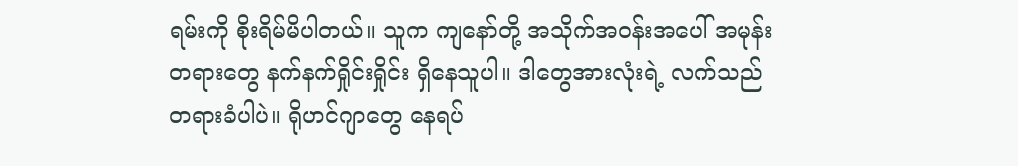ရမ်းကို စိုးရိမ်မိပါတယ်။ သူက ကျနော်တို့ အသိုက်အဝန်းအပေါ် အမုန်းတရားတွေ နက်နက်ရှိုင်းရှိုင်း ရှိနေသူပါ။ ဒါတွေအားလုံးရဲ့ လက်သည်တရားခံပါပဲ။ ရိုဟင်ဂျာတွေ နေရပ်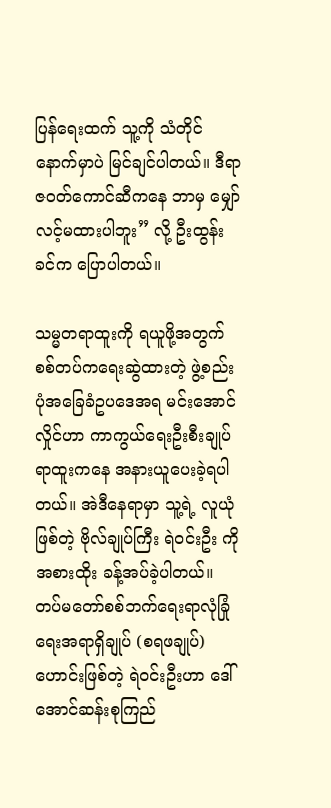ပြန်ရေးထက် သူ့ကို သံတိုင်နောက်မှာပဲ မြင်ချင်ပါတယ်။ ဒီရာဇဝတ်ကောင်ဆီကနေ ဘာမှ မျှော်လင့်မထားပါဘူး” လို့ ဦးထွန်းခင်က ပြောပါတယ်။

သမ္မတရာထူးကို ရယူဖို့အတွက် စစ်တပ်ကရေးဆွဲထားတဲ့ ဖွဲ့စည်းပုံအခြေခံဥပဒေအရ မင်းအောင်လှိုင်ဟာ ကာကွယ်ရေးဦးစီးချုပ် ရာထူးကနေ အနားယူပေးခဲ့ရပါတယ်။ အဲဒီနေရာမှာ သူ့ရဲ့ လူယုံဖြစ်တဲ့ ဗိုလ်ချုပ်ကြီး ရဲဝင်းဦး ကို အစားထိုး ခန့်အပ်ခဲ့ပါတယ်။ တပ်မတော်စစ်ဘက်ရေးရာလုံခြုံရေးအရာရှိချုပ် (စရဖချုပ်) ဟောင်းဖြစ်တဲ့ ရဲဝင်းဦးဟာ ဒေါ်အောင်ဆန်းစုကြည်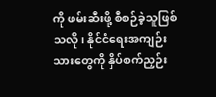ကို ဖမ်းဆီးဖို့ စီစဉ်ခဲ့သူဖြစ်သလို၊ နိုင်ငံရေးအကျဉ်းသားတွေကို နှိပ်စက်ညှဉ်း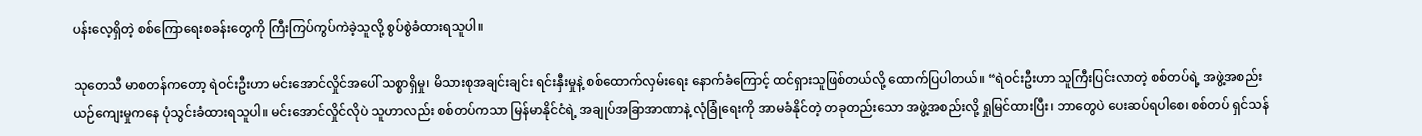ပန်းလေ့ရှိတဲ့ စစ်ကြောရေးစခန်းတွေကို ကြီးကြပ်ကွပ်ကဲခဲ့သူလို့ စွပ်စွဲခံထားရသူပါ။

သုတေသီ မာစတန်ကတော့ ရဲဝင်းဦးဟာ မင်းအောင်လှိုင်အပေါ် သစ္စာရှိမှု၊ မိသားစုအချင်းချင်း ရင်းနှီးမှုနဲ့ စစ်ထောက်လှမ်းရေး နောက်ခံကြောင့် ထင်ရှားသူဖြစ်တယ်လို့ ထောက်ပြပါတယ်။ “ရဲဝင်းဦးဟာ သူကြီးပြင်းလာတဲ့ စစ်တပ်ရဲ့ အဖွဲ့အစည်းယဉ်ကျေးမှုကနေ ပုံသွင်းခံထားရသူပါ။ မင်းအောင်လှိုင်လိုပဲ သူဟာလည်း စစ်တပ်ကသာ မြန်မာနိုင်ငံရဲ့ အချုပ်အခြာအာဏာနဲ့ လုံခြုံရေးကို အာမခံနိုင်တဲ့ တခုတည်းသော အဖွဲ့အစည်းလို့ ရှုမြင်ထားပြီး၊ ဘာတွေပဲ ပေးဆပ်ရပါစေ၊ စစ်တပ် ရှင်သန်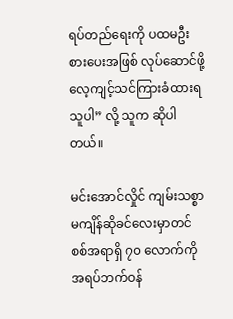ရပ်တည်ရေးကို ပထမဦးစားပေးအဖြစ် လုပ်ဆောင်ဖို့ လေ့ကျင့်သင်ကြားခံထားရသူပါ” လို့ သူက ဆိုပါတယ်။

မင်းအောင်လှိုင် ကျမ်းသစ္စာမကျိန်ဆိုခင်လေးမှာတင် စစ်အရာရှိ ၇၀ လောက်ကို အရပ်ဘက်ဝန်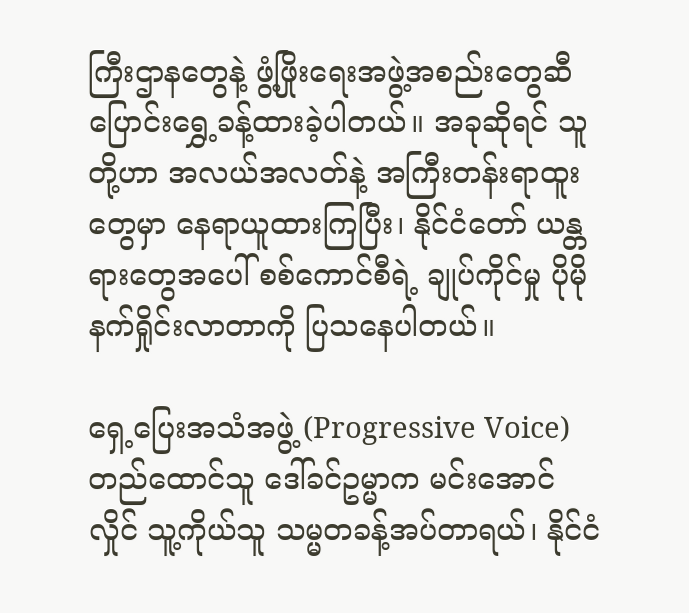ကြီးဌာနတွေနဲ့ ဖွံ့ဖြိုးရေးအဖွဲ့အစည်းတွေဆီ ပြောင်းရွှေ့ခန့်ထားခဲ့ပါတယ်။ အခုဆိုရင် သူတို့ဟာ အလယ်အလတ်နဲ့ အကြီးတန်းရာထူးတွေမှာ နေရာယူထားကြပြီး၊ နိုင်ငံတော် ယန္တရားတွေအပေါ် စစ်ကောင်စီရဲ့ ချုပ်ကိုင်မှု ပိုမိုနက်ရှိုင်းလာတာကို ပြသနေပါတယ်။

ရှေ့ပြေးအသံအဖွဲ့ (Progressive Voice) တည်ထောင်သူ ဒေါ်ခင်ဥမ္မာက မင်းအောင်လှိုင် သူ့ကိုယ်သူ သမ္မတခန့်အပ်တာရယ်၊ နိုင်ငံ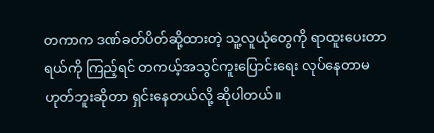တကာက ဒဏ်ခတ်ပိတ်ဆို့ထားတဲ့ သူ့လူယုံတွေကို ရာထူးပေးတာရယ်ကို ကြည့်ရင် တကယ့်အသွင်ကူးပြောင်းရေး လုပ်နေတာမဟုတ်ဘူးဆိုတာ ရှင်းနေတယ်လို့ ဆိုပါတယ်။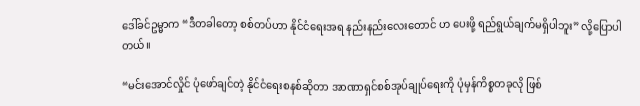ဒေါ်ခင်ဥမ္မာက “ဒီတခါတော့ စစ်တပ်ဟာ နိုင်ငံရေးအရ နည်းနည်းလေးတောင် ဟ ပေးဖို့ ရည်ရွယ်ချက်မရှိပါဘူး” လို့ပြောပါတယ်။

“မင်းအောင်လှိုင် ပုံဖော်ချင်တဲ့ နိုင်ငံရေးစနစ်ဆိုတာ အာဏာရှင်စစ်အုပ်ချုပ်ရေးကို ပုံမှန်ကိစ္စတခုလို ဖြစ်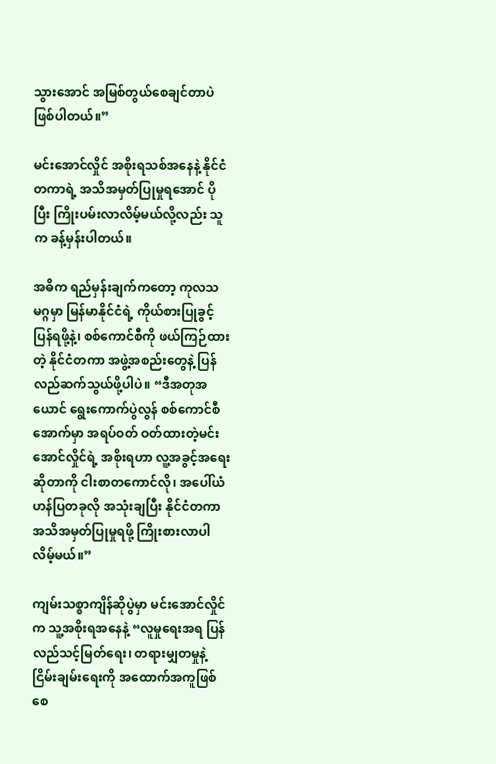သွားအောင် အမြစ်တွယ်စေချင်တာပဲ ဖြစ်ပါတယ်။”

မင်းအောင်လှိုင် အစိုးရသစ်အနေနဲ့ နိုင်ငံတကာရဲ့ အသိအမှတ်ပြုမှုရအောင် ပိုပြီး ကြိုးပမ်းလာလိမ့်မယ်လို့လည်း သူက ခန့်မှန်းပါတယ်။

အဓိက ရည်မှန်းချက်ကတော့ ကုလသမဂ္ဂမှာ မြန်မာနိုင်ငံရဲ့ ကိုယ်စားပြုခွင့် ပြန်ရဖို့နဲ့၊ စစ်ကောင်စီကို ဖယ်ကြဉ်ထားတဲ့ နိုင်ငံတကာ အဖွဲ့အစည်းတွေနဲ့ ပြန်လည်ဆက်သွယ်ဖို့ပါပဲ။ “ဒီအတုအယောင် ရွေးကောက်ပွဲလွန် စစ်ကောင်စီအောက်မှာ အရပ်ဝတ် ဝတ်ထားတဲ့မင်းအောင်လှိုင်ရဲ့ အစိုးရဟာ လူ့အခွင့်အရေးဆိုတာကို ငါးစာတကောင်လို၊ အပေါ်ယံ ဟန်ပြတခုလို အသုံးချပြီး နိုင်ငံတကာ အသိအမှတ်ပြုမှုရဖို့ ကြိုးစားလာပါလိမ့်မယ်။”

ကျမ်းသစ္စာကျိန်ဆိုပွဲမှာ မင်းအောင်လှိုင်က သူ့အစိုးရအနေနဲ့ “လူမှုရေးအရ ပြန်လည်သင့်မြတ်ရေး၊ တရားမျှတမှုနဲ့ ငြိမ်းချမ်းရေးကို အထောက်အကူဖြစ်စေ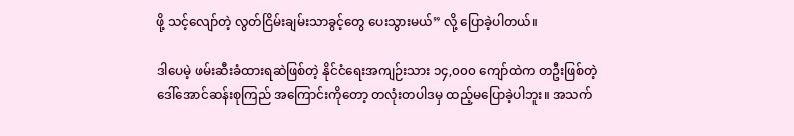ဖို့ သင့်လျော်တဲ့ လွတ်ငြိမ်းချမ်းသာခွင့်တွေ ပေးသွားမယ်” လို့ ပြောခဲ့ပါတယ်။

ဒါပေမဲ့ ဖမ်းဆီးခံထားရဆဲဖြစ်တဲ့ နိုင်ငံရေးအကျဉ်းသား ၁၄,၀၀၀ ကျော်ထဲက တဦးဖြစ်တဲ့ ဒေါ်အောင်ဆန်းစုကြည် အကြောင်းကိုတော့ တလုံးတပါဒမှ ထည့်မပြောခဲ့ပါဘူး။ အသက်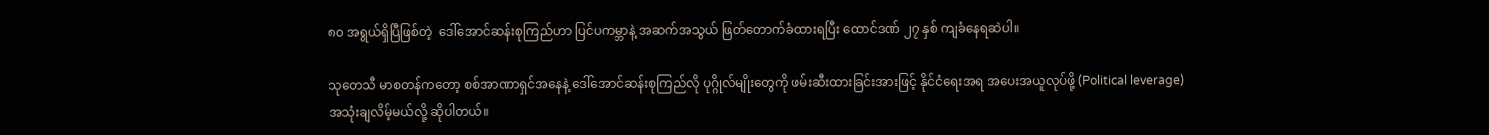၈၀ အရွယ်ရှိပြီဖြစ်တဲ့  ဒေါ်အောင်ဆန်းစုကြည်ဟာ ပြင်ပကမ္ဘာနဲ့ အဆက်အသွယ် ဖြတ်တောက်ခံထားရပြီး ထောင်ဒဏ် ၂၇ နှစ် ကျခံနေရဆဲပါ။

သုတေသီ မာစတန်ကတော့ စစ်အာဏာရှင်အနေနဲ့ ဒေါ်အောင်ဆန်းစုကြည်လို ပုဂ္ဂိုလ်မျိုးတွေကို ဖမ်းဆီးထားခြင်းအားဖြင့် နိုင်ငံရေးအရ အပေးအယူလုပ်ဖို့ (Political leverage) အသုံးချလိမ့်မယ်လို့ ဆိုပါတယ်။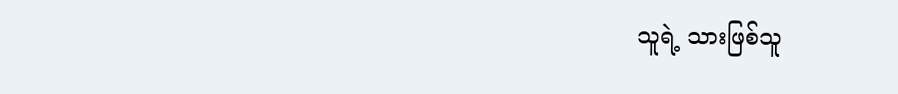သူရဲ့ သားဖြစ်သူ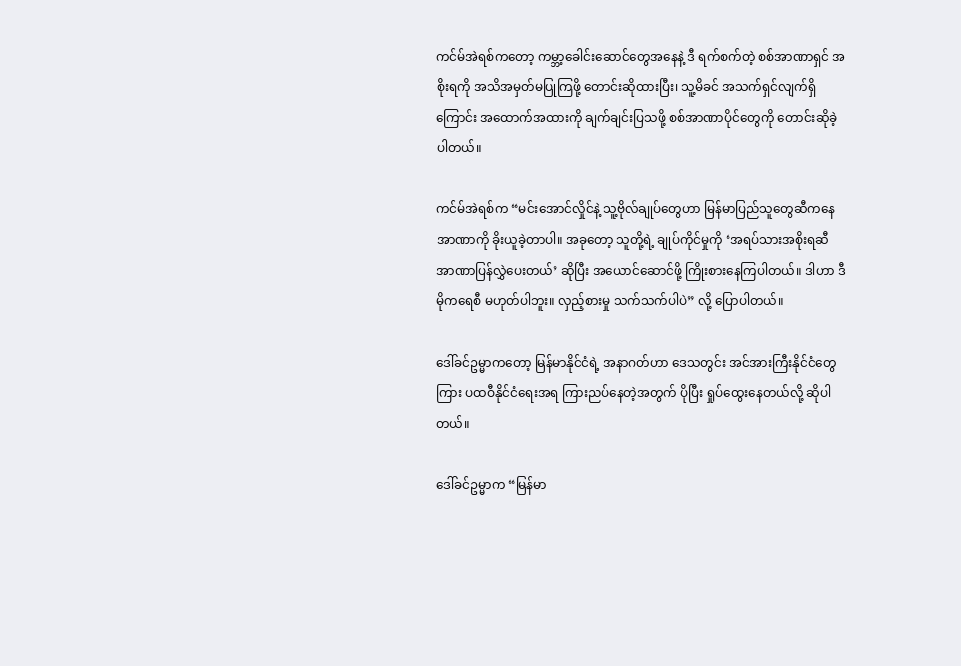ကင်မ်အဲရစ်ကတော့ ကမ္ဘာ့ခေါင်းဆောင်တွေအနေနဲ့ ဒီ ရက်စက်တဲ့ စစ်အာဏာရှင် အစိုးရကို အသိအမှတ်မပြုကြဖို့ တောင်းဆိုထားပြီး၊ သူ့မိခင် အသက်ရှင်လျက်ရှိကြောင်း အထောက်အထားကို ချက်ချင်းပြသဖို့ စစ်အာဏာပိုင်တွေကို တောင်းဆိုခဲ့ပါတယ်။

ကင်မ်အဲရစ်က “မင်းအောင်လှိုင်နဲ့ သူ့ဗိုလ်ချုပ်တွေဟာ မြန်မာပြည်သူတွေဆီကနေ အာဏာကို ခိုးယူခဲ့တာပါ။ အခုတော့ သူတို့ရဲ့ ချုပ်ကိုင်မှုကို ‘အရပ်သားအစိုးရဆီ အာဏာပြန်လွှဲပေးတယ်’ ဆိုပြီး အယောင်ဆောင်ဖို့ ကြိုးစားနေကြပါတယ်။ ဒါဟာ ဒီမိုကရေစီ မဟုတ်ပါဘူး။ လှည့်စားမှု သက်သက်ပါပဲ” လို့ ပြောပါတယ်။

ဒေါ်ခင်ဥမ္မာကတော့ မြန်မာနိုင်ငံရဲ့ အနာဂတ်ဟာ ဒေသတွင်း အင်အားကြီးနိုင်ငံတွေကြား ပထဝီနိုင်ငံရေးအရ ကြားညပ်နေတဲ့အတွက် ပိုပြီး ရှုပ်ထွေးနေတယ်လို့ ဆိုပါတယ်။

ဒေါ်ခင်ဥမ္မာက “မြန်မာ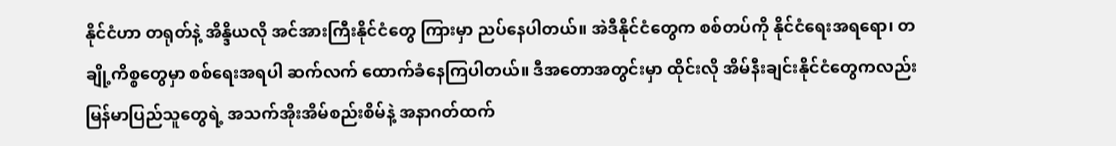နိုင်ငံဟာ တရုတ်နဲ့ အိန္ဒိယလို အင်အားကြီးနိုင်ငံတွေ ကြားမှာ ညပ်နေပါတယ်။ အဲဒီနိုင်ငံတွေက စစ်တပ်ကို နိုင်ငံရေးအရရော၊ တချို့ကိစ္စတွေမှာ စစ်ရေးအရပါ ဆက်လက် ထောက်ခံနေကြပါတယ်။ ဒီအတောအတွင်းမှာ ထိုင်းလို အိမ်နီးချင်းနိုင်ငံတွေကလည်း မြန်မာပြည်သူတွေရဲ့ အသက်အိုးအိမ်စည်းစိမ်နဲ့ အနာဂတ်ထက်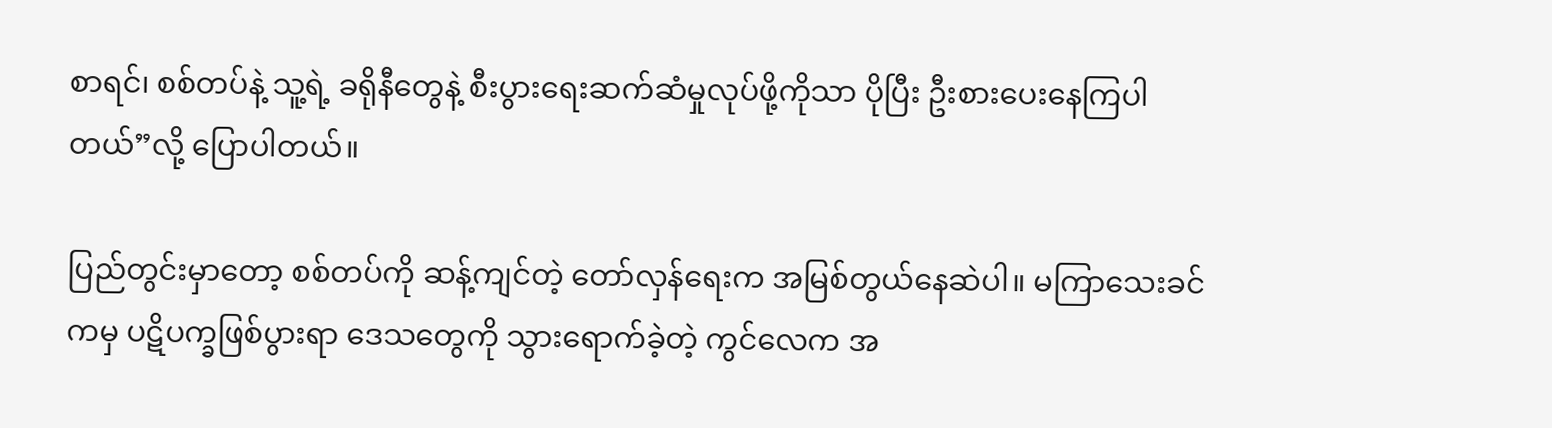စာရင်၊ စစ်တပ်နဲ့ သူ့ရဲ့ ခရိုနီတွေနဲ့ စီးပွားရေးဆက်ဆံမှုလုပ်ဖို့ကိုသာ ပိုပြီး ဦးစားပေးနေကြပါတယ်”လို့ ပြောပါတယ်။

ပြည်တွင်းမှာတော့ စစ်တပ်ကို ဆန့်ကျင်တဲ့ တော်လှန်ရေးက အမြစ်တွယ်နေဆဲပါ။ မကြာသေးခင်ကမှ ပဋိပက္ခဖြစ်ပွားရာ ဒေသတွေကို သွားရောက်ခဲ့တဲ့ ကွင်လေက အ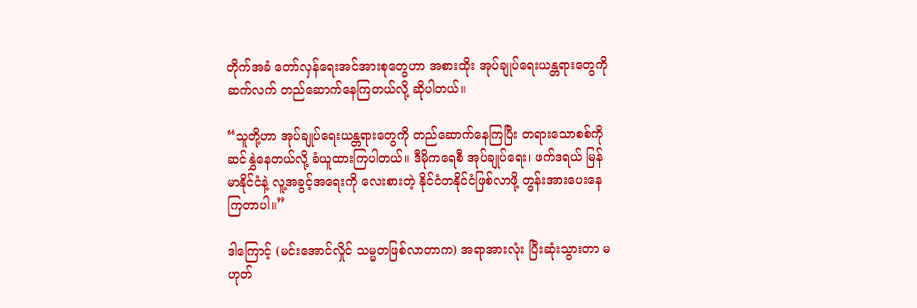တိုက်အခံ တော်လှန်ရေးအင်အားစုတွေဟာ အစားထိုး အုပ်ချုပ်ရေးယန္တရားတွေကို ဆက်လက် တည်ဆောက်နေကြတယ်လို့ ဆိုပါတယ်။

“သူတို့ဟာ အုပ်ချုပ်ရေးယန္တရားတွေကို တည်ဆောက်နေကြပြီး တရားသောစစ်ကို ဆင်နွှဲနေတယ်လို့ ခံယူထားကြပါတယ်။ ဒီမိုကရေစီ အုပ်ချုပ်ရေး၊ ဖက်ဒရယ် မြန်မာနိုင်ငံနဲ့ လူ့အခွင့်အရေးကို လေးစားတဲ့ နိုင်ငံတနိုင်ငံဖြစ်လာဖို့ တွန်းအားပေးနေကြတာပါ။”

ဒါကြောင့် (မင်းအောင်လှိုင် သမ္မတဖြစ်လာတာက) အရာအားလုံး ပြီးဆုံးသွားတာ မဟုတ်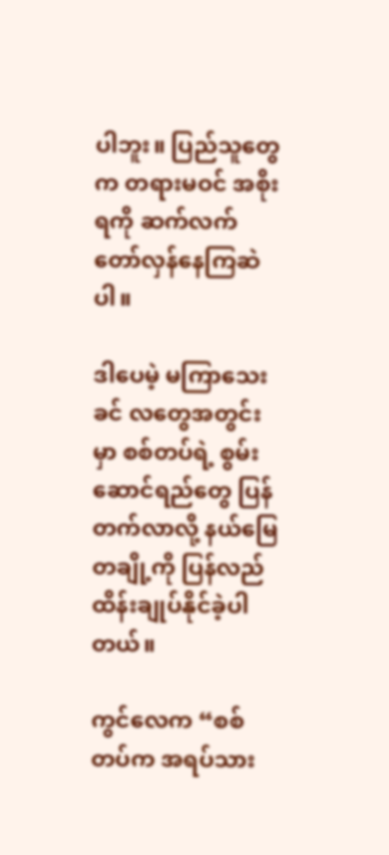ပါဘူး။ ပြည်သူတွေက တရားမဝင် အစိုးရကို ဆက်လက် တော်လှန်နေကြဆဲပါ။

ဒါပေမဲ့ မကြာသေးခင် လတွေအတွင်းမှာ စစ်တပ်ရဲ့ စွမ်းဆောင်ရည်တွေ ပြန်တက်လာလို့ နယ်မြေတချို့ကို ပြန်လည်ထိန်းချုပ်နိုင်ခဲ့ပါတယ်။

ကွင်လေက “စစ်တပ်က အရပ်သား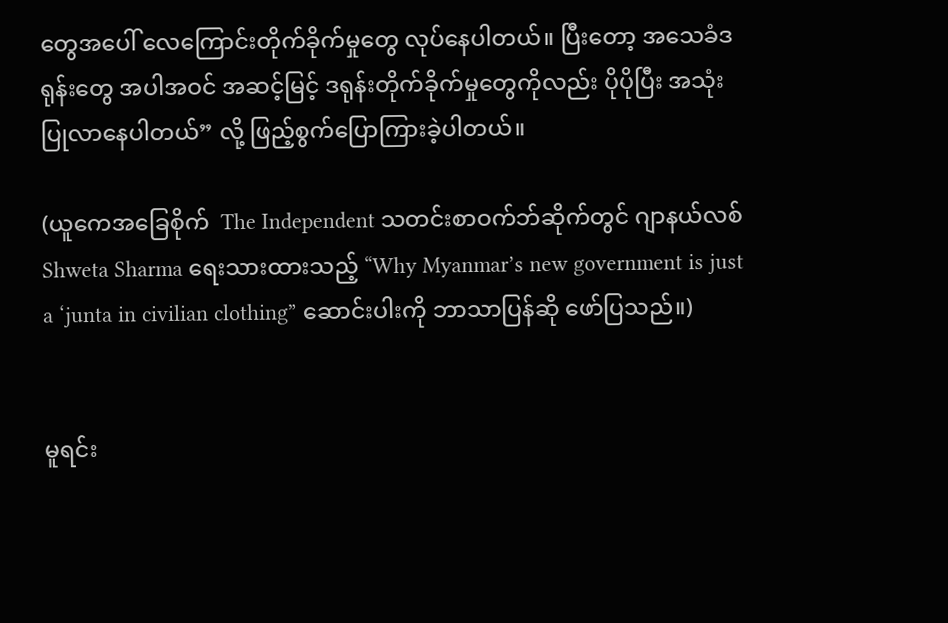တွေအပေါ် လေကြောင်းတိုက်ခိုက်မှုတွေ လုပ်နေပါတယ်။ ပြီးတော့ အသေခံဒရုန်းတွေ အပါအဝင် အဆင့်မြင့် ဒရုန်းတိုက်ခိုက်မှုတွေကိုလည်း ပိုပိုပြီး အသုံးပြုလာနေပါတယ်” လို့ ဖြည့်စွက်ပြောကြားခဲ့ပါတယ်။

(ယူကေအခြေစိုက်  The Independent သတင်းစာဝက်ဘ်ဆိုက်တွင် ဂျာနယ်လစ်  Shweta Sharma ရေးသားထားသည့် “Why Myanmar’s new government is just a ‘junta in civilian clothing” ဆောင်းပါးကို ဘာသာပြန်ဆို ဖော်ပြသည်။)


မူရင်း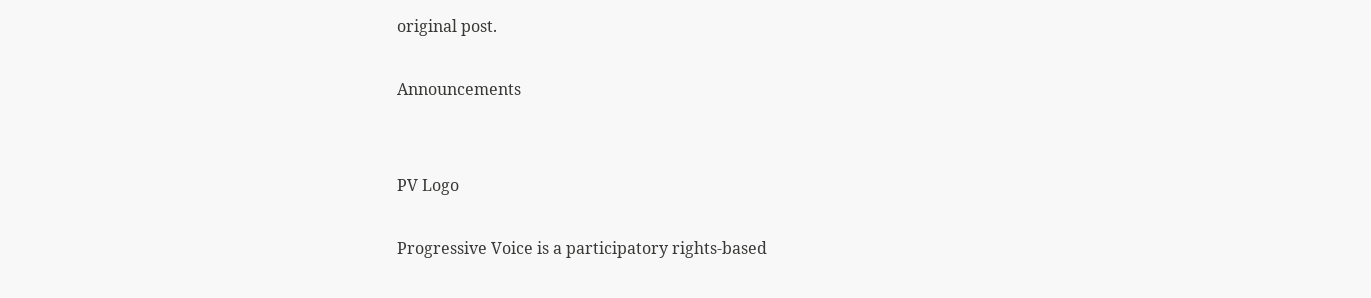original post.

Announcements


PV Logo

Progressive Voice is a participatory rights-based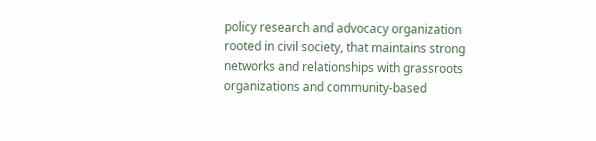policy research and advocacy organization rooted in civil society, that maintains strong networks and relationships with grassroots organizations and community-based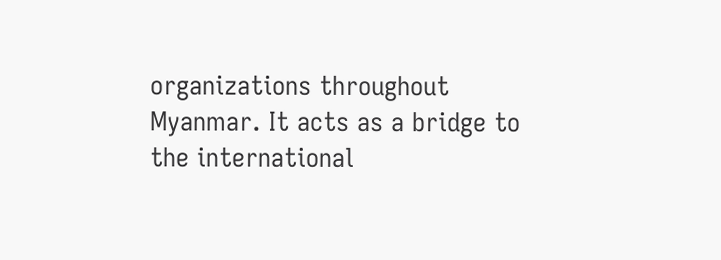organizations throughout Myanmar. It acts as a bridge to the international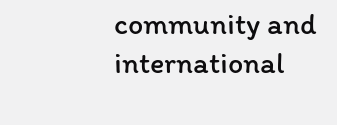community and international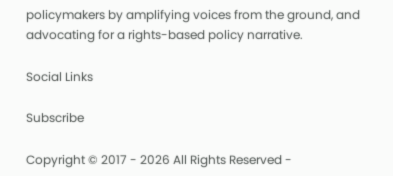policymakers by amplifying voices from the ground, and advocating for a rights-based policy narrative.

Social Links

Subscribe

Copyright © 2017 - 2026 All Rights Reserved -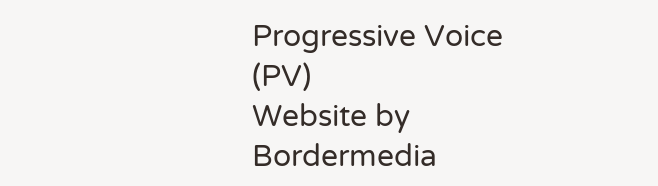Progressive Voice (PV)
Website by Bordermedia